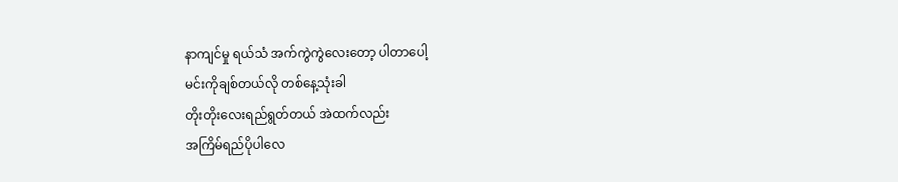နာကျင်မှု ရယ်သံ အက်ကွဲကွဲလေးတော့ ပါတာပေါ့
မင်းကိုချစ်တယ်လို တစ်နေ့သုံးခါ
တိုးတိုးလေးရည်ရွတ်တယ် အဲထက်လည်း
အကြိမ်ရည်ပိုပါလေ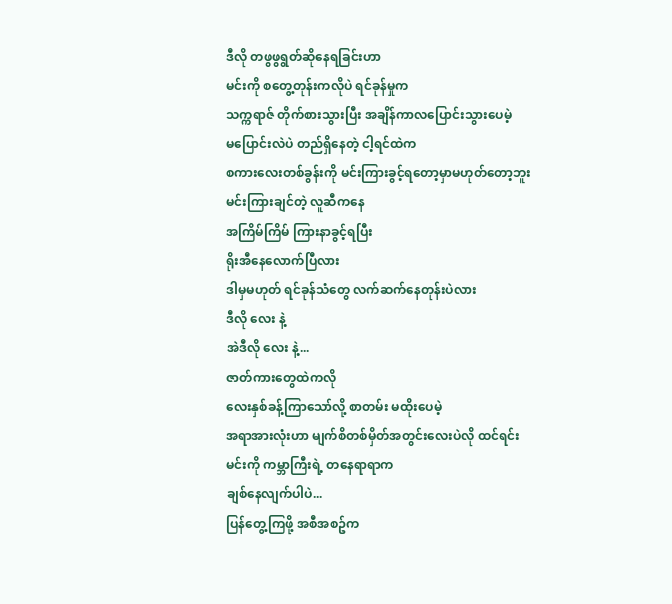ဒီလို တဖွဖွရွတ်ဆိုနေရခြင်းဟာ
မင်းကို စတွေ့တုန်းကလိုပဲ ရင်ခုန်မှုက
သက္ကရာဇ် တိုက်စားသွားပြီး အချိန်ကာလပြောင်းသွားပေမဲ့
မပြောင်းလဲပဲ တည်ရှိနေတဲ့ ငါ့ရင်ထဲက
စကားလေးတစ်ခွန်းကို မင်းကြားခွင့်ရတော့မှာမဟုတ်တော့ဘူး
မင်းကြားချင်တဲ့ လူဆီကနေ
အကြိမ်ကြိမ် ကြားနာခွင့်ရပြီး
ရိုးအီနေလောက်ပြီလား
ဒါမှမဟုတ် ရင်ခုန်သံတွေ လက်ဆက်နေတုန်းပဲလား
ဒီလို လေး နဲ့
အဲဒီလို လေး နဲ့...
ဇာတ်ကားတွေထဲကလို
လေးနှစ်ခန့်ကြာသော်လို့ စာတမ်း မထိုးပေမဲ့
အရာအားလုံးဟာ မျက်စိတစ်မှိတ်အတွင်းလေးပဲလို ထင်ရင်း
မင်းကို ကမ္ဘာကြီးရဲ့ တနေရာရာက
ချစ်နေလျက်ပါပဲ...
ပြန်တွေ့ကြဖို့ အစီအစဥ်က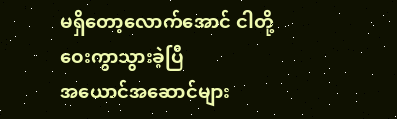မရှိတော့လောက်အောင် ငါတို့ ဝေးကွာသွားခဲ့ပြီ
အယောင်အဆောင်များ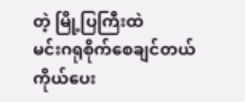တဲ့ မြို့ပြကြီးထဲ
မင်းဂရုစိုက်စေချင်တယ်
ကိုယ်ပေး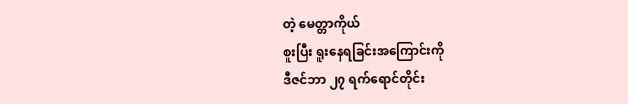တဲ့ မေတ္တာကိုယ်
စူးပြီး ရူးနေရခြင်းအကြောင်းကို
ဒီဇင်ဘာ ၂၇ ရက်ရောင်တိုင်း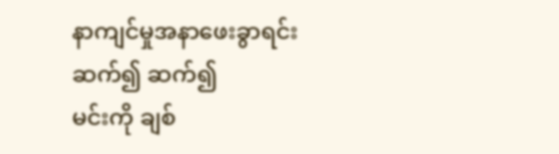နာကျင်မှုအနာဖေးခွာရင်း
ဆက်၍ ဆက်၍
မင်းကို ချစ်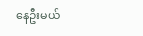နေဦးမယ်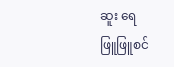ဆူး ရေ
ဖြူဖြူစင်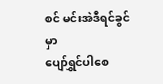စင် မင်းအဲဒီရင်ခွင်မှာ
ပျော်ရွှင်ပါစေ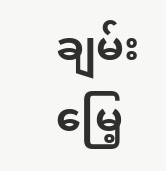ချမ်းမြေ့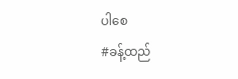ပါစေ
#ခန့်ထည်